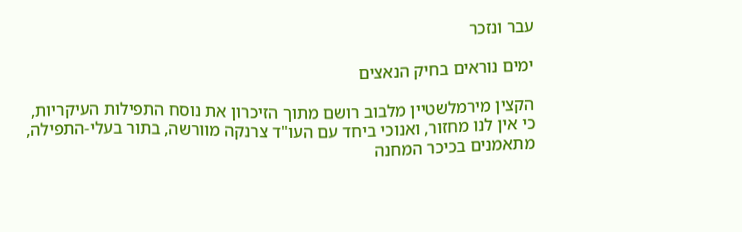עבר ונזכר

ימים נוראים בחיק הנאצים

הקצין מירמלשטיין מלבוב רושם מתוך הזיכרון את נוסח התפילות העיקריות, כי אין לנו מחזור, ואנוכי ביחד עם העו"ד צרנקה מוורשה, בתור בעלי-התפילה, מתאמנים בכיכר המחנה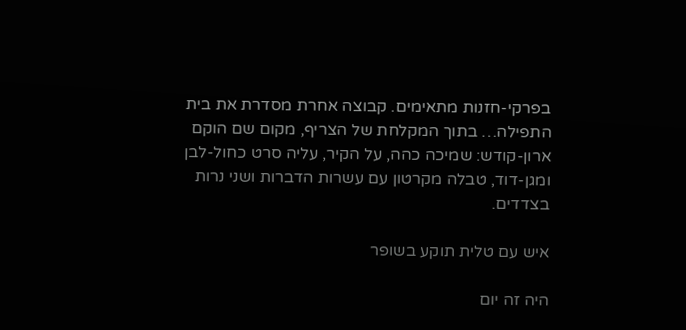בפרקי-חזנות מתאימים. קבוצה אחרת מסדרת את בית התפילה… בתוך המקלחת של הצריף, מקום שם הוקם ארון-קודש: שמיכה כהה, על הקיר, עליה סרט כחול-לבן ומגן-דוד, טבלה מקרטון עם עשרות הדברות ושני נרות בצדדים.

איש עם טלית תוקע בשופר

היה זה יום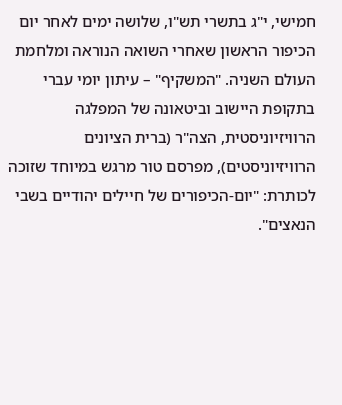חמישי, י"ג בתשרי תש"ו, שלושה ימים לאחר יום הכיפור הראשון שאחרי השואה הנוראה ומלחמת העולם השניה. "המשקיף" – עיתון יומי עברי בתקופת היישוב וביטאונה של המפלגה הרוויזיוניסטית, הצה"ר (ברית הציונים הרוויזיוניסטים), מפרסם טור מרגש במיוחד שזוכה לכותרת: "יום-הכיפורים של חיילים יהודיים בשבי הנאצים".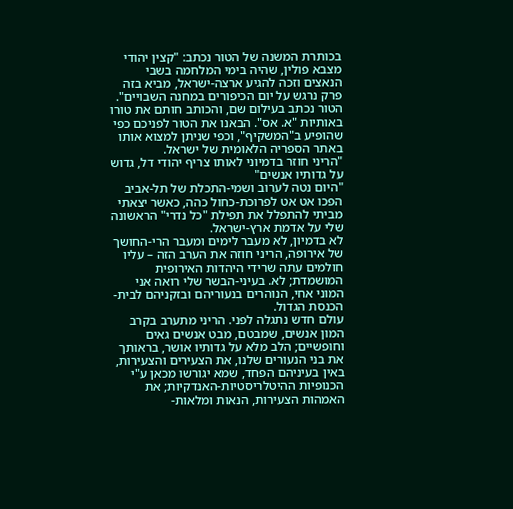בכותרת המשנה של הטור נכתב: "קצין יהודי מצבא פולין, שהיה בימי המלחמה בשבי הנאצים וזכה להגיע ארצה-ישראל, מביא בזה פרק נרגש על יום הכיפורים במחנה השבויים".
הטור נכתב בעילום שם, והכותב חותם את טורו באותיות "א. אס". הבאנו את הטור לפניכם כפי שהופיע ב"המשקיף", וכפי שניתן למצוא אותו באתר הספריה הלאומית של ישראל.
"הריני חוזר בדמיוני לאותו צריף יהודי דל, גדוש על גדותיו אנשים"
"היום נטה לערוב ושמי-התכלת של תל-אביב הפכו אט אט לפרוכת-כחול כהה, כאשר יצאתי מביתי להתפלל את תפילת "כל נדרי" הראשונה שלי על אדמת ארץ-ישראל.
לא בדמיון, לא מעבר לימים ומעבר הרי-החושך של אירופה, הריני חוזה את הערב הזה – עליו חולמים עתה שרידי היהדות האירופית המושמדת; לא. בעיני-הבשר שלי רואה אני המוני אחי, הנוהרים בנעוריהם ובזקניהם לבית-הכנסת הגדול.
עולם חדש נתגלה לפני. הריני מתערב בקרב המון אנשים, שמבטם, מבט אנשים גאים וחופשיים; הלב מלא על גדותיו אושר, בראותך את בני הנעורים שלנו, את הצעירים והצעירות, באין בעיניהם הפחד, שמא יגורשו מכאן ע"י הכנופיות ההיטלריסטיות-האנדקיות; את האמהות הצעירות, הנאות ומלאות-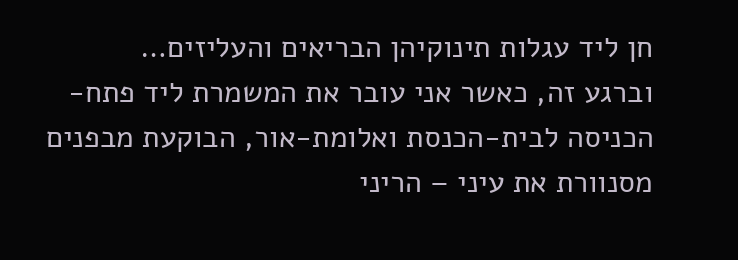חן ליד עגלות תינוקיהן הבריאים והעליזים…
וברגע זה, כאשר אני עובר את המשמרת ליד פתח-הכניסה לבית-הכנסת ואלומת-אור, הבוקעת מבפנים מסנוורת את עיני – הריני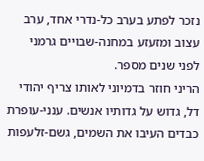נזכר לפתע בערב כל-נדרי אחד, ערב עצוב ומזעזע במחנה-שבויים גרמני לפני שנים מספר.
הריני חוזר בדמיוני לאותו צריף יהודי דל, גדוש על גדותיו אנשים. ענני-עופרת כבדים העיבו את השמים, גשם-זלעפות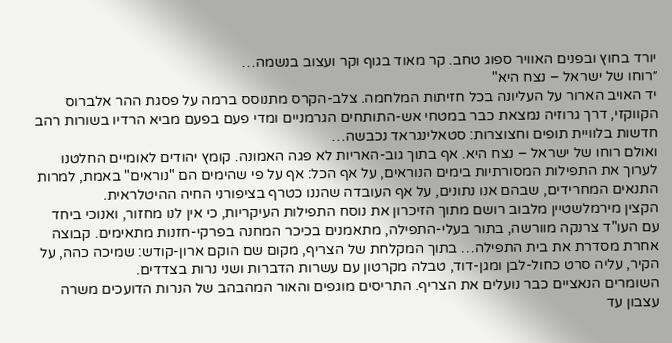יורד בחוץ ובפנים האוויר ספוג טחב. קר מאוד בגוף וקר ועצוב בנשמה…
״רוחו של ישראל – נצח היא"
יד האויב הארור על העליונה בכל חזיתות המלחמה. צלב-הקרס מתנוסס ברמה על פסגת ההר אלברוס הקווקזי, דרך גרוזיה נמצאת כבר במטחי אש-התותחים הגרמניים ומדי פעם בפעם מביא הרדיו בשורות רהב חדשות בלוויית תופים וחצוצרות: סטאלינגראד נכבשה…
ואולם רוחו של ישראל – נצח היא. אף בתוך גוב-האריות לא פגה האמונה. קומץ יהודים לאומיים החלטנו לערוך את התפילות המסורתיות בימים הנוראים, על אף הכל: אף על פי שהימים הם "נוראים" באמת, למרות התנאים המחרידים, שבהם אנו נתונים, על אף העובדה שהננו כטרף בציפורני החיה ההיטלראית.
הקצין מירמלשטיין מלבוב רושם מתוך הזיכרון את נוסח התפילות העיקריות, כי אין לנו מחזור, ואנוכי ביחד עם העו"ד צרנקה מוורשה, בתור בעלי-התפילה, מתאמנים בכיכר המחנה בפרקי-חזנות מתאימים. קבוצה אחרת מסדרת את בית התפילה… בתוך המקלחת של הצריף, מקום שם הוקם ארון-קודש: שמיכה כהה, על הקיר, עליה סרט כחול-לבן ומגן-דוד, טבלה מקרטון עם עשרות הדברות ושני נרות בצדדים.
השומרים הנאציים כבר נועלים את הצריף. התריסים מוגפים והאור המהבהב של הנרות הדועכים משרה עצבון עד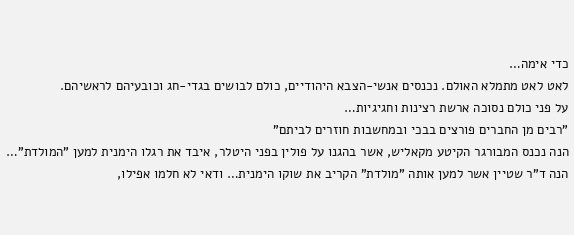כדי אימה…
לאט לאט מתמלא האולם. נכנסים אנשי-הצבא היהודיים, כולם לבושים בגדי-חג וכובעיהם לראשיהם.
על פני כולם נסוכה ארשת רצינות וחגיגיות…
"רבים מן החברים פורצים בבכי ובמחשבות חוזרים לביתם"
הנה נכנס המבורגר הקיטע מקאליש, אשר בהגנו על פולין בפני היטלר, איבד את רגלו הימנית למען "המולדת"… הנה ד"ר שטיין אשר למען אותה "מולדת" הקריב את שוקו הימנית… ודאי לא חלמו אפילו,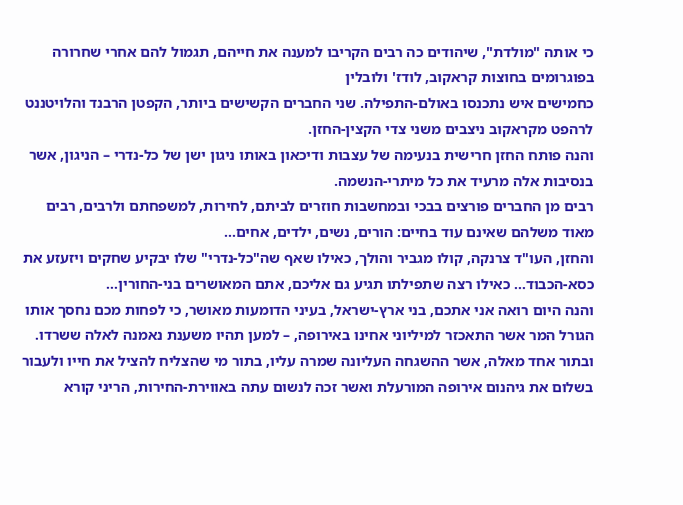כי אותה "מולדת", שיהודים כה רבים הקריבו למענה את חייהם, תגמול להם אחרי שחרורה בפוגרומים בחוצות קראקוב, לודז' ולובלין
כחמישים איש נתכנסו באולם-התפילה. שני החברים הקשישים ביותר, הקפטן הרבנד והלויטננט לרהפט מקראקוב ניצבים משני צדי הקצין-החזן.
והנה פותח החזן חרישית בנעימה של עצבות ודיכאון באותו ניגון ישן של כל-נדרי – הניגון, אשר בנסיבות אלה מרעיד את כל מיתרי-הנשמה.
רבים מן החברים פורצים בבכי ובמחשבות חוזרים לביתם, לחירות, למשפחתם ולרבים, רבים מאוד משלהם שאינם עוד בחיים: הורים, נשים, ילדים, אחים…
והחזן, העו"ד צרנקה, קולו מגביר והולך, כאילו שאף שה"כל-נדרי" שלו יבקיע שחקים ויזעזע את כסא-הכבוד… כאילו רצה שתפילתו תגיע גם אליכם, אתם המאושרים בני-החורין…
והנה היום רואה אני אתכם, בני ארץ-ישראל, בעיני הדומעות מאושר, כי לפחות מכם נחסך אותו הגורל המר אשר התאכזר למיליוני אחינו באירופה, – למען תהיו משענת נאמנה לאלה ששרדו.
ובתור אחד מאלה, אשר ההשגחה העליונה שמרה עליו, בתור מי שהצליח להציל את חייו ולעבור בשלום את גיהנום אירופה המורעלת ואשר זכה לנשום עתה באווירת-החירות, הריני קורא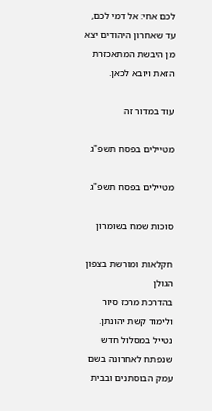לכם אחי: אל דמי לכם, עד שאחרון היהודים יצא מן היבשת המתאכזרת הזאת ויובא לכאן.

עוד במדור זה

מטיילים בפסח תשפ"ג

מטיילים בפסח תשפ"ג

סוכות שמח בשומרון

חקלאות ומורשת בצפון הגולן
בהדרכת מרכז סיור ולימוד קשת יהונתן.
נטייל במסלול חדש שנפתח לאחרונה בשם עמק הבוסתנים ובבית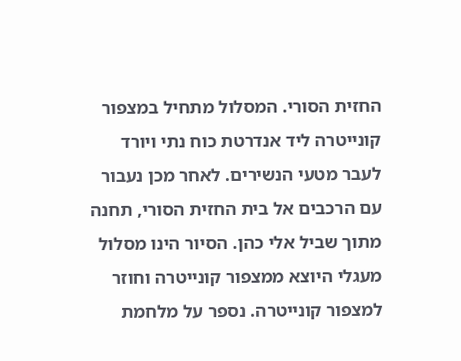החזית הסורי. המסלול מתחיל במצפור קונייטרה ליד אנדרטת כוח נתי ויורד לעבר מטעי הנשירים. לאחר מכן נעבור עם הרכבים אל בית החזית הסורי, תחנה מתוך שביל אלי כהן. הסיור הינו מסלול מעגלי היוצא ממצפור קונייטרה וחוזר למצפור קונייטרה. נספר על מלחמת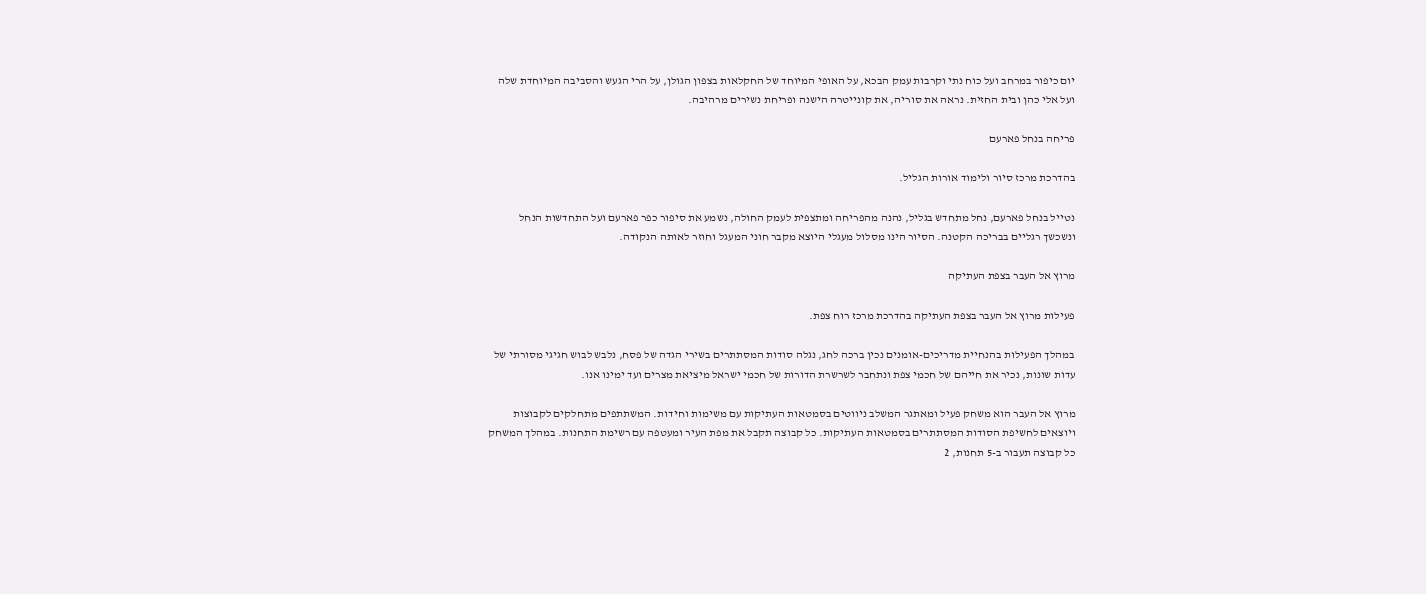יום כיפור במרחב ועל כוח נתי וקרבות עמק הבכא, על האופי המיוחד של החקלאות בצפון הגולן, על הרי הגעש והסביבה המיוחדת שלה ועל אלי כהן ובית החזית. נראה את סוריה, את קונייטרה הישנה ופריחת נשירים מרהיבה.

פריחה בנחל פארעם

בהדרכת מרכז סיור ולימוד אורות הגליל.

נטייל בנחל פארעם, נחל מתחדש בגליל, נהנה מהפריחה ומתצפית לעמק החולה, נשמע את סיפור כפר פארעם ועל התחדשות הנחל ונשכשך רגליים בבריכה הקטנה. הסיור הינו מסלול מעגלי היוצא מקבר חוני המעגל וחוזר לאותה הנקודה.

מרוץ אל העבר בצפת העתיקה

פעילות מרוץ אל העבר בצפת העתיקה בהדרכת מרכז רוח צפת.

במהלך הפעילות בהנחיית מדריכים-אומנים נכין ברכה לחג, נגלה סודות המסתתרים בשירי הגדה של פסח, נלבש לבוש חגיגי מסורתי של עדות שונות, נכיר את חייהם של חכמי צפת ונתחבר לשרשרת הדורות של חכמי ישראל מיציאת מצרים ועד ימינו אנו.

מרוץ אל העבר הוא משחק פעיל ומאתגר המשלב ניווטים בסמטאות העתיקות עם משימות וחידות. המשתתפים מתחלקים לקבוצות ויוצאים לחשיפת הסודות המסתתרים בסמטאות העתיקות. כל קבוצה תקבל את מפת העיר ומעטפה עם רשימת התחנות. במהלך המשחק כל קבוצה תעבור ב-5 תחנות, 2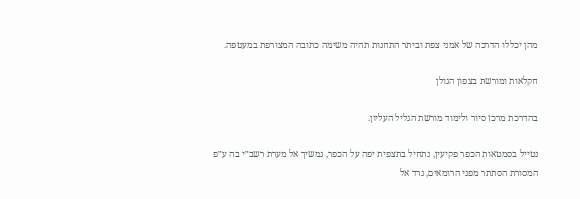מהן יכללו הדרכה של אמני צפת וביתר התחנות תהיה משימה כתובה המצורפת במעטפה.

חקלאות ומורשת בצפון הגולן

בהדרכת מרכז סיור ולימוד מורשת הגליל העליון.

נטייל בסמטאות הכפר פקיעין, נתחיל בתצפית יפה על הכפר, נמשיך אל מערת רשב״י בה ע״פ המסורת הסתתר מפני הרומאים, נרד אל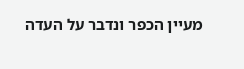מעיין הכפר ונדבר על העדה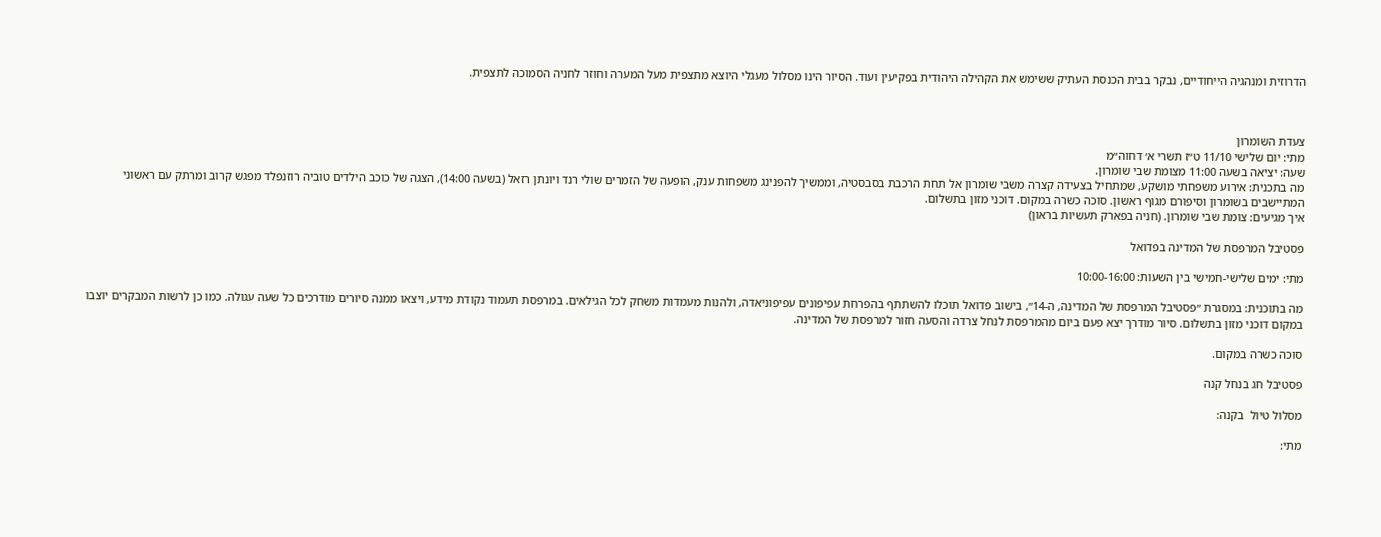הדרוזית ומנהגיה הייחודיים, נבקר בבית הכנסת העתיק ששימש את הקהילה היהודית בפקיעין ועוד. הסיור הינו מסלול מעגלי היוצא מתצפית מעל המערה וחוזר לחניה הסמוכה לתצפית.



צעדת השומרון
מתי: יום שלישי 11/10 ט״ז תשרי א׳ דחוה״מ
שעה: יציאה בשעה 11:00 מצומת שבי שומרון.
מה בתכנית: אירוע משפחתי מושקע, שמתחיל בצעידה קצרה משבי שומרון אל תחת הרכבת בסבסטיה, וממשיך להפנינג משפחות ענק, הופעה של הזמרים שולי רנד ויונתן רזאל (בשעה 14:00), הצגה של כוכב הילדים טוביה רוזנפלד מפגש קרוב ומרתק עם ראשוני המתיישבים בשומרון וסיפורם מגוף ראשון. סוכה כשרה במקום. דוכני מזון בתשלום.
איך מגיעים: צומת שבי שומרון. (חניה בפארק תעשיות בראון)

פסטיבל המרפסת של המדינה בפדואל

מתי: ימים שלישי-חמישי בין השעות: 10:00-16:00

מה בתוכנית: במסגרת ״פסטיבל המרפסת של המדינה, ה-14״, בישוב פדואל תוכלו להשתתף בהפרחת עפיפונים עפיפוניאדה, ולהנות מעמדות משחק לכל הגילאים. במרפסת תעמוד נקודת מידע, ויצאו ממנה סיורים מודרכים כל שעה עגולה. כמו כן לרשות המבקרים יוצבו במקום דוכני מזון בתשלום. סיור מודרך יצא פעם ביום מהמרפסת לנחל צרדה והסעה חזור למרפסת של המדינה.

סוכה כשרה במקום.

פסטיבל חג בנחל קנה

מסלול טיול  בקנה:

מתי: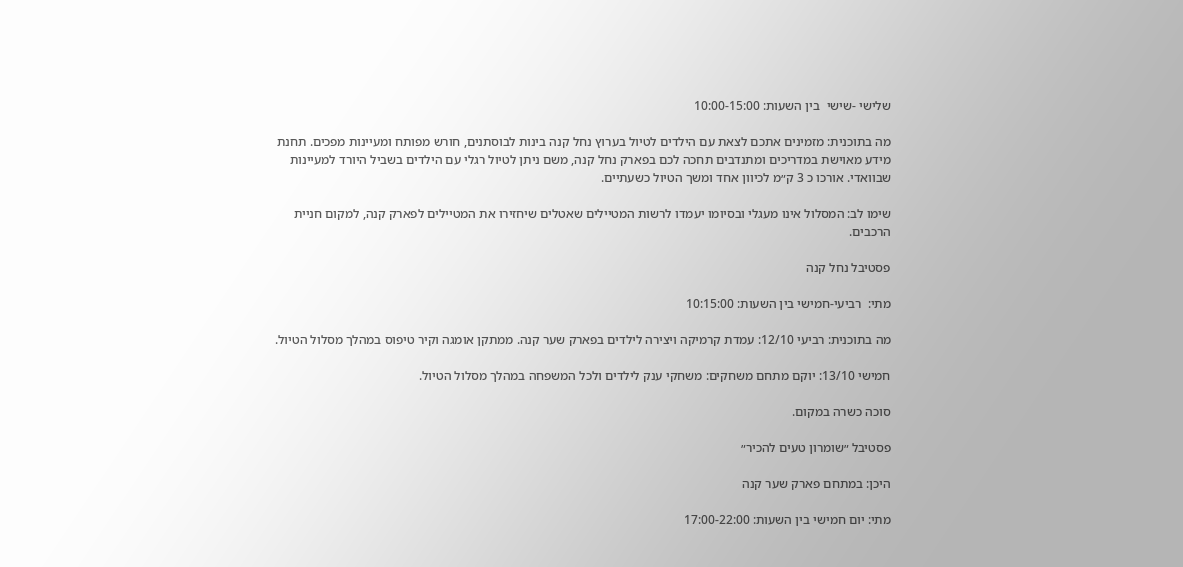שלישי -שישי  בין השעות: 10:00-15:00

מה בתוכנית: מזמינים אתכם לצאת עם הילדים לטיול בערוץ נחל קנה בינות לבוסתנים, חורש מפותח ומעיינות מפכים. תחנת מידע מאוישת במדריכים ומתנדבים תחכה לכם בפארק נחל קנה, משם ניתן לטיול רגלי עם הילדים בשביל היורד למעיינות שבוואדי. אורכו כ 3 ק״מ לכיוון אחד ומשך הטיול כשעתיים.

שימו לב: המסלול אינו מעגלי ובסיומו יעמדו לרשות המטיילים שאטלים שיחזירו את המטיילים לפארק קנה, למקום חניית הרכבים.

פסטיבל נחל קנה

מתי:  רביעי-חמישי בין השעות: 10:15:00

מה בתוכנית: רביעי 12/10: עמדת קרמיקה ויצירה לילדים בפארק שער קנה. ממתקן אומגה וקיר טיפוס במהלך מסלול הטיול.

חמישי 13/10: יוקם מתחם משחקים: משחקי ענק לילדים ולכל המשפחה במהלך מסלול הטיול.

סוכה כשרה במקום.

פסטיבל ״שומרון טעים להכיר״

היכן: במתחם פארק שער קנה

מתי: יום חמישי בין השעות: 17:00-22:00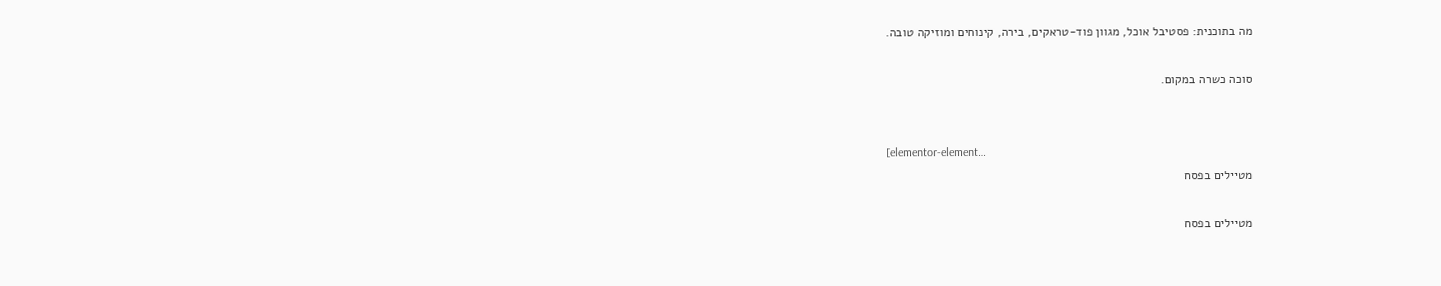מה בתוכנית: פסטיבל אוכל, מגוון פוד-טראקים, בירה, קינוחים ומוזיקה טובה.

סוכה כשרה במקום.


[elementor-element…
מטיילים בפסח

מטיילים בפסח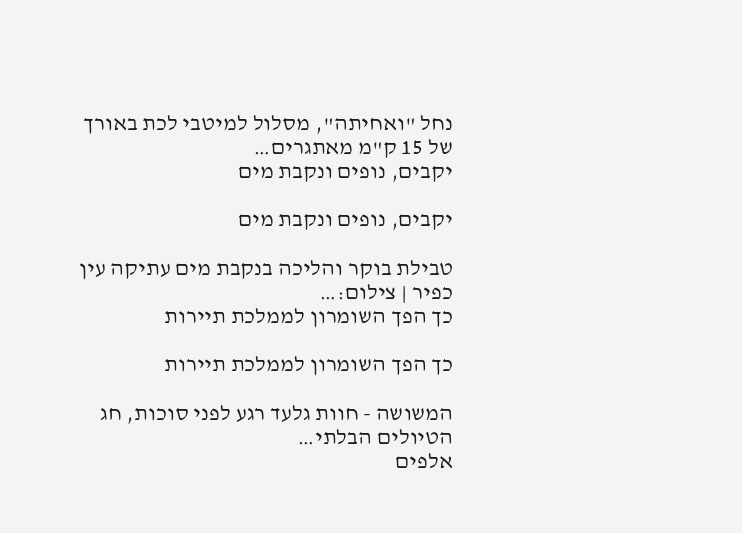נחל "ואחיתה", מסלול למיטבי לכת באורך של 15 ק"מ מאתגרים…
יקבים, נופים ונקבת מים

יקבים, נופים ונקבת מים

טבילת בוקר והליכה בנקבת מים עתיקה עין כפיר | צילום:…
כך הפך השומרון לממלכת תיירות

כך הפך השומרון לממלכת תיירות

המשושה - חוות גלעד רגע לפני סוכות, חג הטיולים הבלתי…
אלפים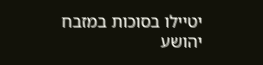יטיילו בסוכות במזבח יהושע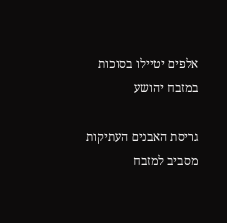אלפים יטיילו בסוכות במזבח יהושע

גריסת האבנים העתיקות מסביב למזבח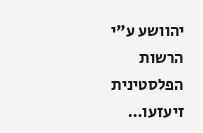יהוושע ע"י הרשות הפלסטינית זיעזעו…